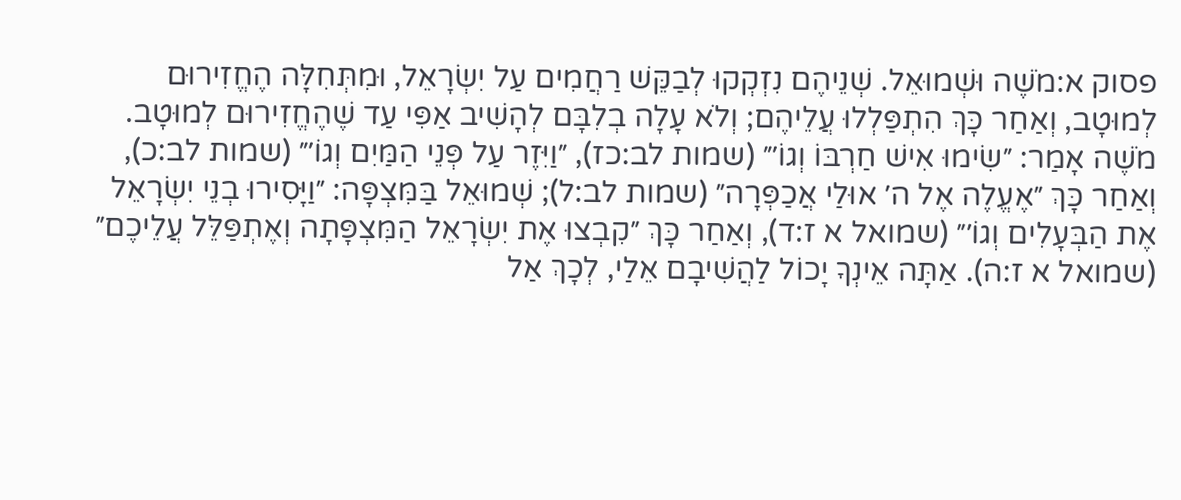פסוק א:מֹשֶׁה וּשְׁמוּאֵל. שְׁנֵיהֶם נִזְקְקוּ לְבַקֵּשׁ רַחֲמִים עַל יִשְׂרָאֵל, וּמִתְּחִלָּה הֶחֱזִירוּם לְמוּטָב, וְאַחַר כָּךְ הִתְפַּלְלוּ עֲלֵיהֶם; וְלֹא עָלָה בְלִבָּם לְהָשִׁיב אַפִּי עַד שֶׁהֶחֱזִירוּם לְמוּטָב. מֹשֶׁה אָמַר: ״שִׂימוּ אִישׁ חַרְבּוֹ וְגוֹ׳״ (שמות לב:כז), ״וַיִּזֶר עַל פְּנֵי הַמַּיִם וְגוֹ׳״ (שמות לב:כ), וְאַחַר כָּךְ ״אֶעֱלֶה אֶל ה׳ אוּלַי אֲכַפְּרָה״ (שמות לב:ל); שְׁמוּאֵל בַּמִּצְפָּה: ״וַיָּסִירוּ בְנֵי יִשְׂרָאֵל אֶת הַבְּעָלִים וְגוֹ׳״ (שמואל א ז:ד), וְאַחַר כָּךְ ״קִבְצוּ אֶת יִשְׂרָאֵל הַמִּצְפָּתָה וְאֶתְפַּלֵּל עֲלֵיכֶם״ (שמואל א ז:ה). אַתָּה אֵינְךָ יָכוֹל לַהֲשִׁיבָם אֵלַי, לְכָךְ אַל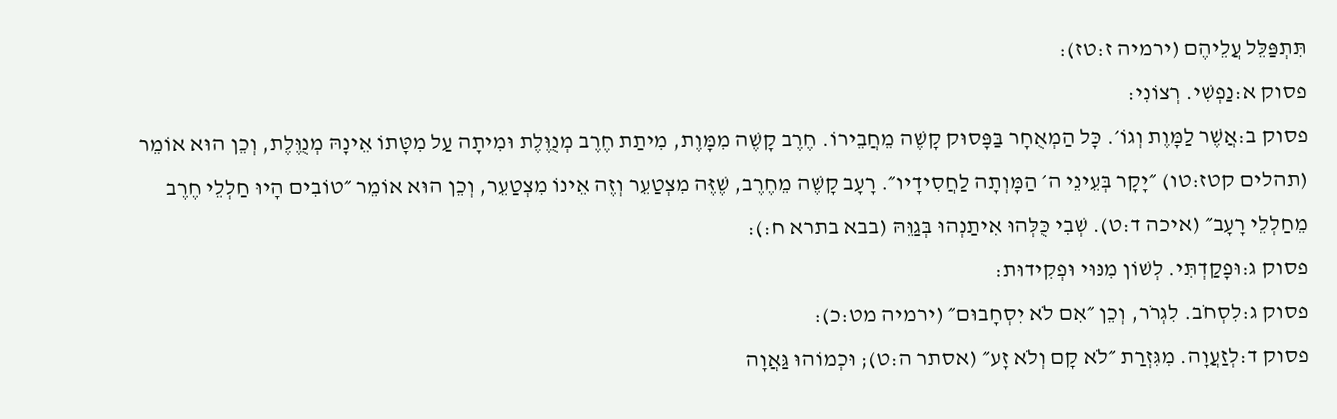תִּתְפַּלֵּל עֲלֵיהֶם (ירמיה ז:טז):
פסוק א:נַפְשִׁי. רְצוֹנִי:
פסוק ב:אֲשֶׁר לַמָּוֶת וְגוֹ׳. כָּל הַמְאֻחָר בַּפָּסוּק קָשֶׁה מֵחֲבֵירוֹ. חֶרֶב קָשֶׁה מִמָּוֶת, מִיתַת חֶרֶב מְנֻוֶּלֶת וּמִיתָה עַל מִטָּתוֹ אֵינָהּ מְנֻוֶּלֶת, וְכֵן הוּא אוֹמֵר (תהלים קטז:טו) ״יָקָר בְּעֵינֵי ה׳ הַמָּוְתָה לַחֲסִידָיו״. רָעָב קָשֶׁה מֵחֶרֶב, שֶׁזֶּה מִצְטַעֵר וְזֶה אֵינוֹ מִצְטַעֵר, וְכֵן הוּא אוֹמֵר ״טוֹבִים הָיוּ חַלְלֵי חֶרֶב מֵחַלְלֵי רָעָב״ (איכה ד:ט). שְׁבִי כֻּלְּהוּ אִיתַנְהוּ בְּגַוֵּהּ (בבא בתרא ח:):
פסוק ג:וּפָקַדְתִּי. לְשׁוֹן מִנּוּי וּפְקִידוּת:
פסוק ג:לִסְחֹב. לִגְרֹר, וְכֵן ״אִם לֹא יִסְחָבוּם״ (ירמיה מט:כ):
פסוק ד:לְזַעֲוָה. מִגִּזְרַת ״לֹא קָם וְלֹא זָע״ (אסתר ה:ט); וּכְמוֹהוּ גַּאֲוָה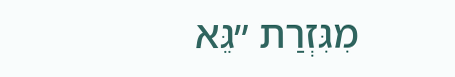מִגִּזְרַת ״גֵּא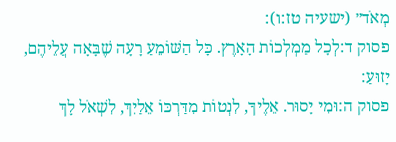מְאֹד״ (ישעיה טז:ו):
פסוק ד:לְכָל מַמְלְכוֹת הָאָרֶץ. כָּל הַשּׁוֹמֵעַ רָעָה שֶׁבָּאָה עֲלֵיהֶם, יָזוּעַ:
פסוק ה:וּמִי יָסוּר. אֵלֶיךָ, לִנְטוֹת מִדַּרְכּוֹ אֵלַיִךְ, לִשְׁאֹל לָךְ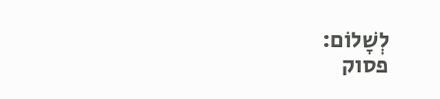לְשָׁלוֹם:
פסוק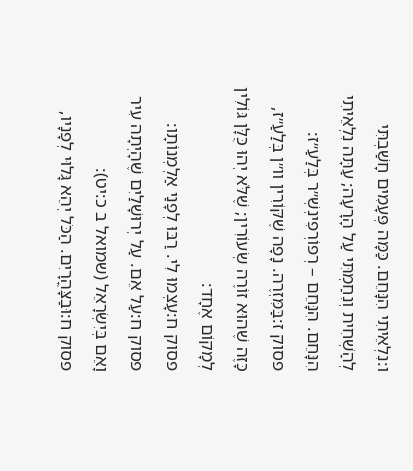ו:נִלְאֵיתִי הִנָּחֵם. כַּמָּה פְּעָמִים חָשַׁבְתִּי לְהַשְׁחִית וְנִחַמְתִּי עַל הָרָעָה; עַתָּה נִלְאֵיתִי הִנָּחֵם. הִנָּחֵם – רְפוֹרְפִינְשְׁ״ר בְּלַעַ״ז:
פסוק ז:בַּמִּזְרֶה. נָפָה שֶׁקּוֹרִין וו״ן בְּלַעַ״ז, כָּזֶה שֶׁהוּא זוֹרֶה שְׂעוֹרִין; שֶׁלֹּא יְהוּ כֻּלָּן גּוֹלִין לְמָקוֹם אֶחָד:
פסוק ח:עָצְמוּ לִי. רַבּוּ לְפָנַי אַלְמְנוֹתָו:
פסוק ח:עַל אֵם. עַל יְרוּשָׁלַיִם שֶׁהָיְתָה עִיר וָאֵם בְּיִשְׂרָאֵל (שמואל ב כ:יט):
פסוק ח:וּבַצָּהֳרָיִם. הַכֹּל יְהֵא גָּלוּי לְפָנָיו,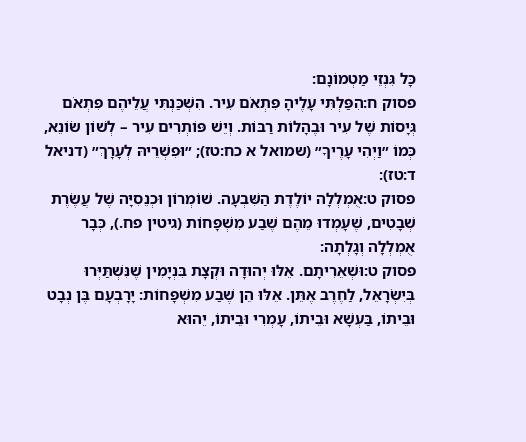כָּל גִּנְזֵי מַטְמוֹנָם:
פסוק ח:הִפַּלְתִּי עָלֶיהָ פִּתְאֹם עִיר. הִשְׁכַּנְתִּי עֲלֵיהֶם פִּתְאֹם גְּיָסוֹת שֶׁל עִיר וּבֶהָלוֹת רַבּוֹת. וְיֵשׁ פּוֹתְרִים עִיר – לְשׁוֹן שׂוֹנֵא, כְּמוֹ ״וַיְהִי עָרֶיךָ״ (שמואל א כח:טז); ״וּפִשְׁרֵיהּ לְעָרָךְ״ (דניאל ד:טז):
פסוק ט:אֻמְלְלָה יוֹלֶדֶת הַשִּׁבְעָה. שׁוֹמְרוֹן וּכְנֵסִיָּה שֶׁל עֲשֶׂרֶת שְׁבָטִים, שֶׁעָמְדוּ מֵהֶם שֶׁבַע מִשְׁפָּחוֹת (גיטין פח.), כְּבָר אֻמְלְלָה וְגָלְתָה:
פסוק ט:וּשְׁאֵרִיתָם. אֵלּוּ יְהוּדָה וּקְצָת בִּנְיָמִין שֶׁנִּשְׁתַּיְּרוּ בְּיִשְׂרָאֵל, לַחֶרֶב אֶתֵּן. אֵלּוּ הֵן שֶׁבַע מִשְׁפָּחוֹת: יָרָבְעָם בֶּן נְבָט וּבֵיתוֹ, בַּעְשָׁא וּבֵיתוֹ, עָמְרִי וּבֵיתוֹ, יֵהוּא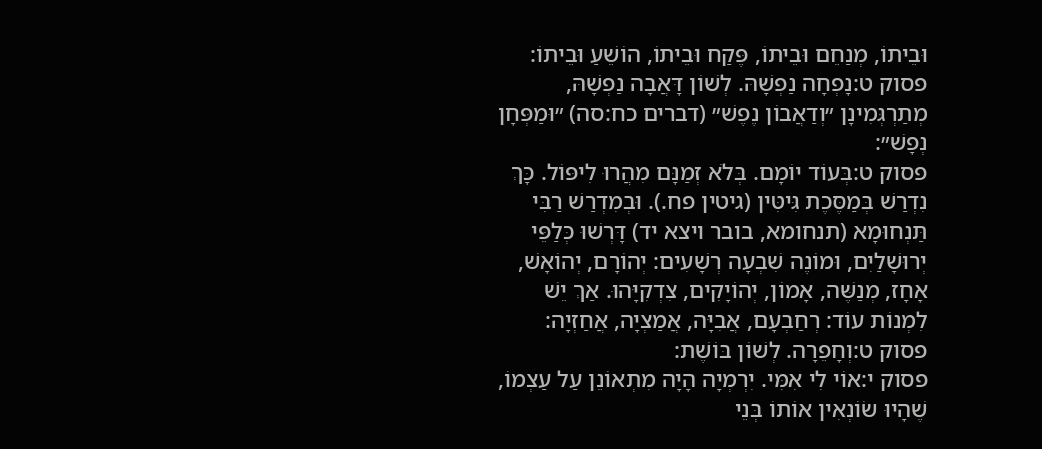וּבֵיתוֹ, מְנַחֵם וּבֵיתוֹ, פֶּקַח וּבֵיתוֹ, הוֹשֵׁעַ וּבֵיתוֹ:
פסוק ט:נָפְחָה נַפְשָׁהּ. לְשׁוֹן דָּאֲבָה נַפְשָׁהּ, מְתַרְגְּמִינָן ״וְדַאֲבוֹן נֶפֶשׁ״ (דברים כח:סה) ״וּמַפְּחָן נְפָשׁ״:
פסוק ט:בְּעוֹד יוֹמָם. בְּלֹא זְמַנָּם מִהֲרוּ לִיפּוֹל. כָּךְ נִדְרַשׁ בְּמַסֶּכֶת גִּיטִּין (גיטין פח.). וּבְמִדְרַשׁ רַבִּי תַּנְחוּמָא (תנחומא, בובר ויצא יד) דָּרְשׁוּ כְּלַפֵּי יְרוּשָׁלַיִם, וּמוֹנֶה שִׁבְעָה רְשָׁעִים: יְהוֹרָם, יְהוֹאָשׁ, אָחָז, מְנַשֶּׁה, אָמוֹן, יְהוֹיָקִים, צִדְקִיָּהוּ. אַךְ יֵשׁ לִמְנוֹת עוֹד: רְחַבְעָם, אֲבִיָּה, אֲמַצְיָה, אֲחַזְיָה:
פסוק ט:וְחָפֵרָה. לְשׁוֹן בּוֹשֶׁת:
פסוק י:אוֹי לִי אִמִּי. יִרְמְיָה הָיָה מִתְאוֹנֵן עַל עַצְמוֹ, שֶׁהָיוּ שׂוֹנְאִין אוֹתוֹ בְּנֵי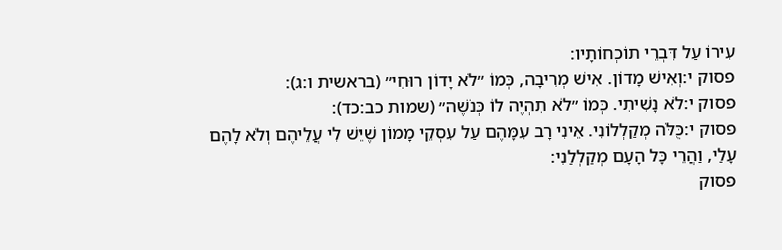עִירוֹ עַל דִּבְרֵי תוֹכְחוֹתָיו:
פסוק י:וְאִישׁ מָדוֹן. אִישׁ מְרִיבָה, כְּמוֹ ״לֹא יָדוֹן רוּחִי״ (בראשית ו:ג):
פסוק י:לֹא נָשִׁיתִי. כְּמוֹ ״לֹא תִהְיֶה לוֹ כְּנֹשֶׁה״ (שמות כב:כד):
פסוק י:כֻּלֹּה מְקַלְלוֹנִי. אֵינִי רָב עִמָּהֶם עַל עִסְקֵי מָמוֹן שֶׁיֵּשׁ לִי עֲלֵיהֶם וְלֹא לָהֶם עָלַי, וַהֲרֵי כָּל הָעָם מְקַלְלַנִי:
פסוק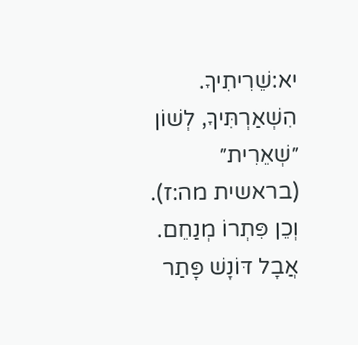יא:שֵׁרִיתִיךָ. הִשְׁאַרְתִּיךָ, לְשׁוֹן ״שְׁאֵרִית״ (בראשית מה:ז). וְכֵן פִּתְרוֹ מְנַחֵם. אֲבָל דּוֹנָשׁ פָּתַר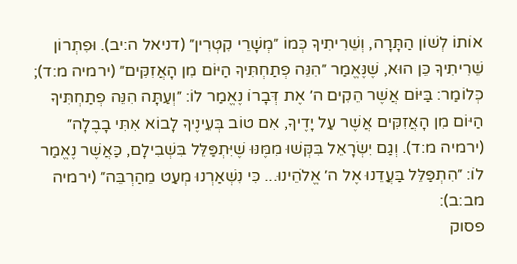אוֹתוֹ לְשׁוֹן הַתָּרָה, וְשֵׁרִיתִיךָ כְּמוֹ ״מְשָׁרֵי קִטְרִין״ (דניאל ה:יב). וּפִתְרוֹן שֵׁרִיתִיךָ כֵּן הוּא, שֶׁנֶּאֱמַר ״הִנֵּה פְתַחְתִּיךָ הַיּוֹם מִן הָאֲזִקִּים״ (ירמיה מ:ד); כְּלוֹמַר: בַּיּוֹם אֲשֶׁר הֵקִים ה׳ אֶת דְּבָרוֹ נֶאֱמַר לוֹ: ״וְעַתָּה הִנֵּה פְתַחְתִּיךָ הַיּוֹם מִן הָאֲזִקִּים אֲשֶׁר עַל יָדֶיךָ, אִם טוֹב בְּעֵינֶיךָ לָבוֹא אִתִּי בָבֶלָה״ (ירמיה מ:ד). וְגַם יִשְׂרָאֵל בִּקְּשׁוּ מִמֶּנּוּ שֶׁיִּתְפַּלֵּל בִּשְׁבִילָם, כַּאֲשֶׁר נֶאֱמַר לוֹ: ״הִתְפַּלֵּל בַּעֲדֵנוּ אֶל ה׳ אֱלֹהֵינוּ... כִּי נִשְׁאַרְנוּ מְעַט מֵהַרְבֵּה״ (ירמיה מב:ב):
פסוק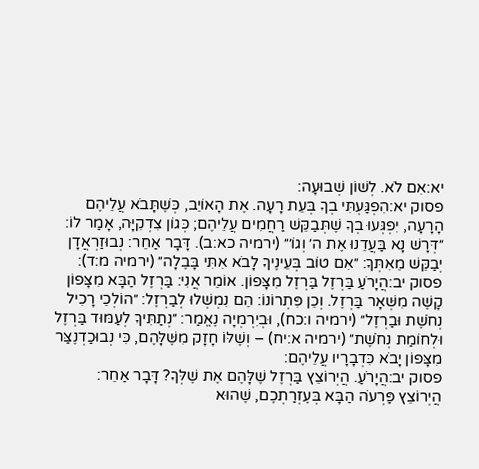יא:אִם לֹא. לְשׁוֹן שְׁבוּעָה:
פסוק יא:הִפְגַּעְתִּי בְךָ בְּעֵת רָעָה. אֶת הָאוֹיֵב, כְּשֶׁתָּבֹא עֲלֵיהֶם הָרָעָה, יִפְגְּעוּ בְךָ שֶׁתְּבַקֵּשׁ רַחֲמִים עֲלֵיהֶם; כְּגוֹן צִדְקִיָּה, אָמַר לוֹ: ״דְּרָשׁ נָא בַּעֲדֵנוּ אֶת ה׳ וְגוֹ׳״ (ירמיה כא:ב). דָּבָר אַחֵר: נְבוּזַרְאֲדָן יְבַקֵּשׁ מֵאִתְּךָ: ״אִם טוֹב בְּעֵינֶיךָ לָבֹא אִתִּי בָּבֶלָה״ (ירמיה מ:ד):
פסוק יב:הֲיָרֹעַ בַּרְזֶל בַּרְזֶל מִצָּפוֹן. אוֹמֵר אֲנִי: בַּרְזֶל הַבָּא מִצָּפוֹן קָשֶׁה מִשְּׁאָר בַּרְזֶל. וְכֵן פִּתְרוֹנוֹ: הֵם נִמְשְׁלוּ לְבַרְזֶל: ״הוֹלְכֵי רָכִיל נְחֹשֶׁת וּבַרְזֶל״ (ירמיה ו:כח), וּבְיִרְמְיָה נֶאֱמַר: ״נְתַתִּיךָ לְעַמּוּד בַּרְזֶל וּלְחוֹמַת נְחֹשֶׁת״ (ירמיה א:יח) – וְשֶׁלּוֹ חָזָק מִשֶּׁלָּהֶם, כִּי נְבוּכַדְנֶצַּר מִצָּפוֹן יָבֹא כִּדְבָרָיו עֲלֵיהֶם:
פסוק יב:הֲיָרֹעַ. הֲיְרוֹצֵץ בַּרְזֶל שֶׁלָּהֶם אֶת שֶׁלְּךָ? דָּבָר אַחֵר: הֲיְרוֹצֵץ פַּרְעֹה הַבָּא בְּעֶזְרַתְכֶם, שֶׁהוּא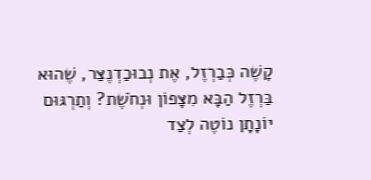קָשֶׁה כְּבַרְזֶל, אֶת נְבוּכַדְנֶצַּר, שֶׁהוּא בַּרְזֶל הַבָּא מִצָּפוֹן וּנְחֹשֶׁת? וְתַרְגּוּם יוֹנָתָן נוֹטֶה לְצַד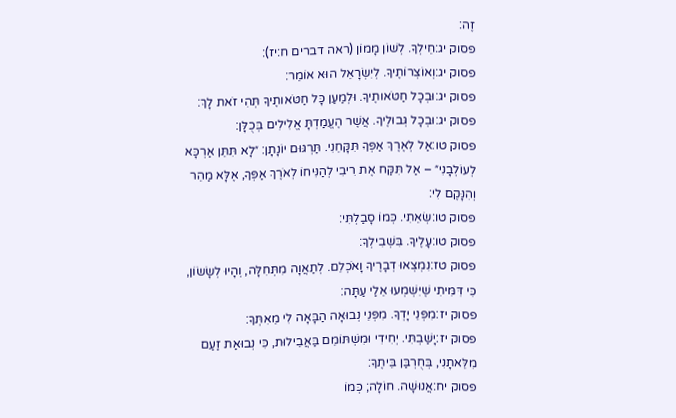זֶה:
פסוק יג:חֵילְךָ. לְשׁוֹן מָמוֹן (ראה דברים ח:יז):
פסוק יג:וְאוֹצְרוֹתֶיךָ. לְיִשְׂרָאֵל הוּא אוֹמֵר:
פסוק יג:וּבְכָל חַטֹּאותֶיךָ. וּלְמַעַן כָּל חַטֹּאותֶיךָ תְּהִי זֹאת לָךְ:
פסוק יג:וּבְכָל גְּבוּלֶיךָ. אֲשֶׁר הֶעֱמַדְתָּ אֱלִילִים בְּכֻלָּן:
פסוק טו:אַל לְאֶרֶךְ אַפְּךָ תִּקָּחֵנִי. תַּרְגּוּם יוֹנָתָן: ״לָא תִּתֵּן אַרְכָּא לְעוֹלְבָנִי״ – אַל תִּקַּח אֶת רִיבִי לְהַנִּיחוֹ לְאֹרֶךְ אַפְּךָ, אֶלָּא מַהֵר וְהִנָּקֶם לִי:
פסוק טו:שְׂאֵתִי. כְּמוֹ סָבַלְתִּי:
פסוק טו:עָלֶיךָ. בִּשְׁבִילְךָ:
פסוק טז:נִמְצְאוּ דְבָרֶיךָ וָאֹכְלֵם. לְתַאֲוָה מִתְּחִלָּה, וְהָיוּ לְשָׂשׂוֹן, כִּי דִּמִּיתִי שֶׁיִּשְׁמְעוּ אֵלַי עַתָּה:
פסוק יז:מִפְּנֵי יָדְךָ. מִפְּנֵי נְבוּאָה הַבָּאָה לִי מֵאִתְּךָ:
פסוק יז:יָשַׁבְתִּי. יְחִידִי וּמִשְׁתּוֹמֵם בַּאֲבֵילוּת, כִּי נְבוּאַת זַעַם מִלֵּאתָנִי, בְּחֻרְבַּן בֵּיתֶךָ:
פסוק יח:אֲנוּשָׁה. חוֹלָה; כְּמוֹ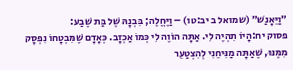״וַיֵּאָנַשׁ״ (שמואל ב יב:טו) – וַיֶּחֱלֶה; בִּבְנָהּ שֶׁל בַּת שֶׁבַע:
פסוק יח:הָיוֹ תִהְיֶה לִי. אַתָּה הוֹוֶה לִי כְּמוֹ אַכְזָב. כְּאָדָם שֶׁמִּבְטָחוֹ נִפְסָק מִמֶּנּוּ, שֶׁאַתָּה מַנִּיחֵנִי לְהִצְטַעֵר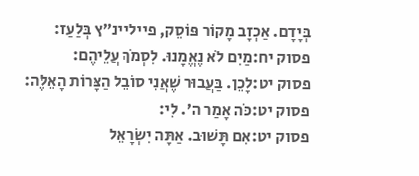בְּיָדָם. אַכְזָב מָקוֹר פּוֹסֵק, פייליינ״ץ בְּלַעַז:
פסוק יח:מַיִם לֹא נֶאֱמָנוּ. לִסְמֹךְ עֲלֵיהֶם:
פסוק יט:לָכֵן. בַּעֲבוּר שֶׁאֲנִי סוֹבֵל הַצָּרוֹת הָאֵלֶּה:
פסוק יט:כֹּה אָמַר ה׳. לִי:
פסוק יט:אִם תָּשׁוּב. אַתָּה יִשְׂרָאֵל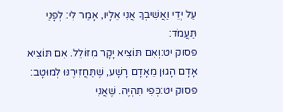עַל יְדֵי וַאֲשִׁיבְךָ אֲנִי אֵלָיו, אָמַר לִי: לְפָנַי תַּעֲמֹד:
פסוק יט:וְאִם תּוֹצִיא יָקָר מִזּוֹלֵל. אִם תּוֹצִיא אָדָם הָגוּן מֵאָדָם רָשָׁע, שֶׁתַּחֲזִירֶנּוּ לְמוּטָב:
פסוק יט:כְּפִי תִהְיֶה. שֶׁאֲנִי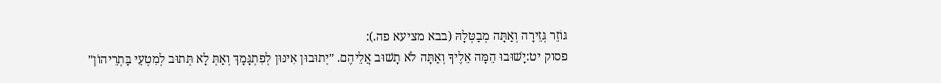גּוֹזֵר גְּזֵירָה וְאַתָּה מְבַטְּלָהּ (בבא מציעא פה.):
פסוק יט:יָשׁוּבוּ הֵמָּה אֵלֶיךָ וְאַתָּה לֹא תָשׁוּב אֲלֵיהֶם. ״יְתוּבוּן אִינּוּן לְפִתְגָּמָךְ וְאַתְּ לָא תְּתוּב לְמִטְעֵי בַּתְרֵיהוֹן״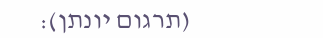(תרגום יונתן):